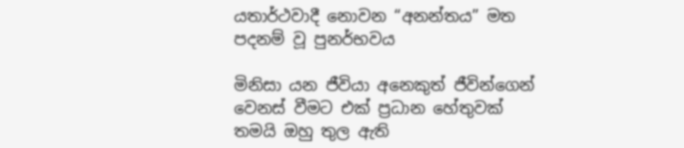යතාර්ථවාදී නොවන “අනන්තය” මත පදනම් වූ පුනර්භවය

මිනිසා යන ජීවියා අනෙකුත් ජීවින්ගෙන් වෙනස් වීමට එක් ප්‍රධාන හේතුවක් තමයි ඔහු තුල ඇති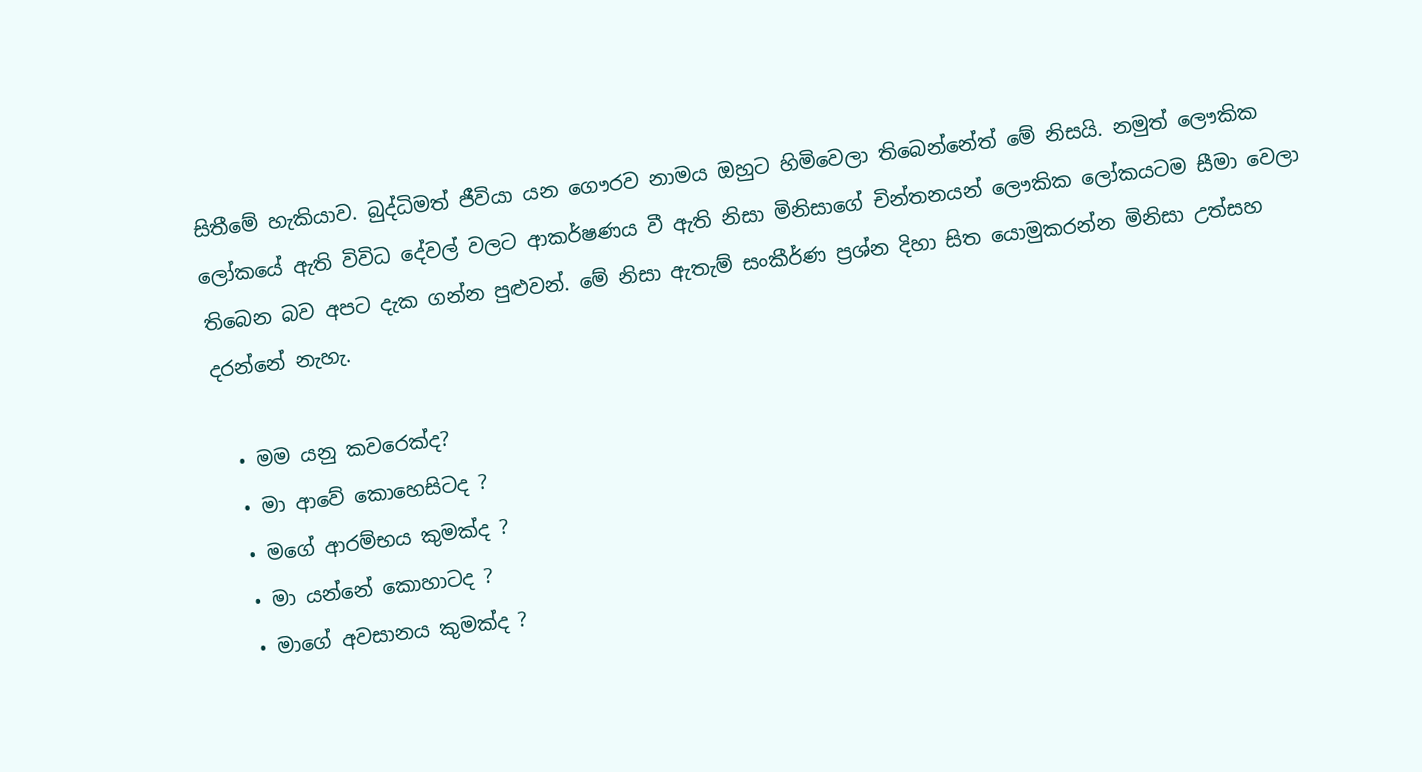සිතීමේ හැකියාව. බුද්ධිමත් ජීවියා යන ගෞරව නාමය ඔහුට හිමිවෙලා තිබෙන්නේත් මේ නිසයි. නමුත් ලෞකික ලෝකයේ ඇති විවිධ දේවල් වලට ආකර්ෂණය වී ඇති නිසා මිනිසාගේ චින්තනයන් ලෞකික ලෝකයටම සීමා වෙලා තිබෙන බව අපට දැක ගන්න පුළුවන්. මේ නිසා ඇතැම් සංකීර්ණ ප්‍රශ්න දිහා සිත යොමුකරන්න මිනිසා උත්සහ දරන්නේ නැහැ.

  • මම යනු කවරෙක්ද?
  • මා ආවේ කොහෙසිටද ?
  • මගේ ආරම්භය කුමක්ද ?
  • මා යන්නේ කොහාටද ?
  • මාගේ අවසානය කුමක්ද ?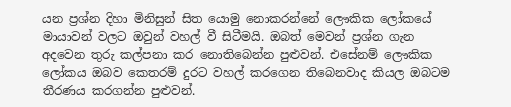යන ප්‍රශ්න දිහා මිනිසුන් සිත යොමු නොකරන්නේ ලෞකික ලෝකයේ මායාවන් වලට ඔවුන් වහල් වී සිටීමයි. ඔබත් මෙවන් ප්‍රශ්න ගැන අදවෙන තුරු කල්පනා කර නොතිබෙන්න පුළුවන්. එසේනම් ලෞකික ලෝකය ඔබව කෙතරම් දුරට වහල් කරගෙන තිබෙනවාද කියල ඔබටම තීරණය කරගන්න පුළුවන්.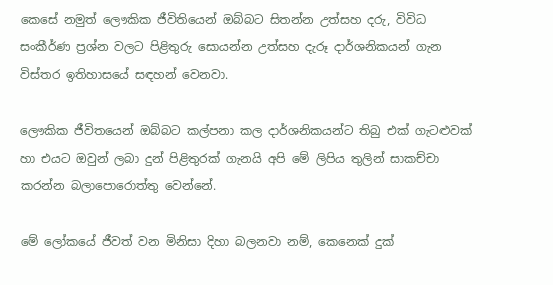කෙසේ නමුත් ලෞකික ජීවිතියෙන් ඔබ්බට සිතන්න උත්සහ දරු, විවිධ සංකීර්ණ ප්‍රශ්න වලට පිළිතුරු සොයන්න උත්සහ දැරූ දාර්ශනිකයන් ගැන විස්තර ඉතිහාසයේ සඳහන් වෙනවා.

ලෞකික ජීවිතයෙන් ඔබ්බට කල්පනා කල දාර්ශනිකයන්ට තිබු එක් ගැටළුවක් හා එයට ඔවුන් ලබා දුන් පිළිතුරක් ගැනයි අපි මේ ලිපිය තුලින් සාකච්චා කරන්න බලාපොරොත්තු වෙන්නේ.

මේ ලෝකයේ ජීවත් වන මිනිසා දිහා බලනවා නම්, කෙනෙක් දුක්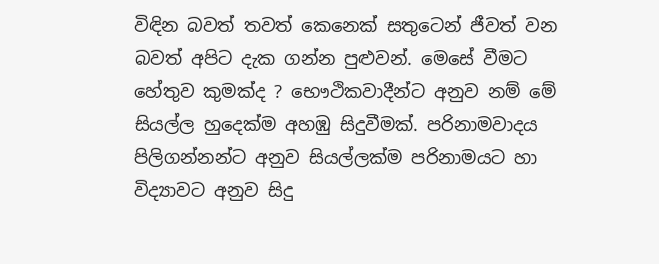විඳින බවත් තවත් කෙනෙක් සතුටෙන් ජීවත් වන බවත් අපිට දැක ගන්න පුළුවන්. මෙසේ වීමට හේතුව කුමක්ද ? භෞථිකවාදීන්ට අනුව නම් මේ සියල්ල හුදෙක්ම අහඹු සිදුවීමක්. පරිනාමවාදය පිලිගන්නන්ට අනුව සියල්ලක්ම පරිනාමයට හා විද්‍යාවට අනුව සිදු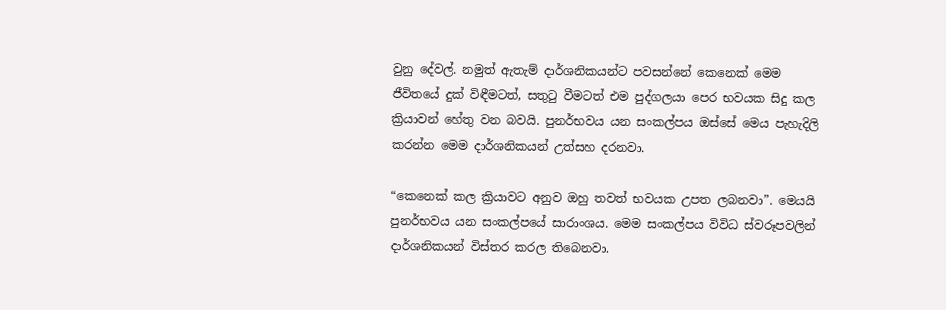වුනු දේවල්. නමුත් ඇතැම් දාර්ශනිකයන්ට පවසන්නේ කෙනෙක් මෙම ජීවිතයේ දුක් විඳීමටත්, සතුටු වීමටත් එම පුද්ගලයා පෙර භවයක සිදු කල ක්‍රියාවන් හේතු වන බවයි. පුනර්භවය යන සංකල්පය ඔස්සේ මෙය පැහැදිලි කරන්න මෙම දාර්ශනිකයන් උත්සහ දරනවා.

“කෙනෙක් කල ක්‍රියාවට අනුව ඔහු තවත් භවයක උපත ලබනවා”. මෙයයි පුනර්භවය යන සංකල්පයේ සාරාංශය. මෙම සංකල්පය විවිධ ස්වරූපවලින් දාර්ශනිකයන් විස්තර කරල තිබෙනවා.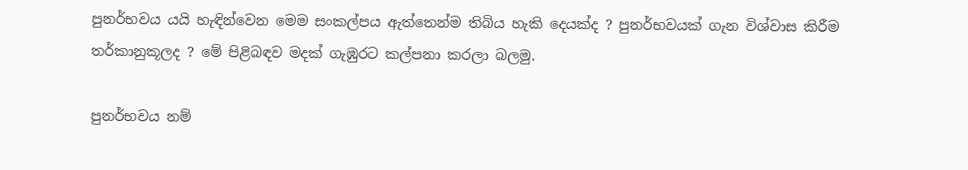පුනර්භවය යයි හැඳින්වෙන මෙම සංකල්පය ඇත්තෙන්ම තිබිය හැකි දෙයක්ද ? පුනර්භවයක් ගැන විශ්වාස කිරීම තර්කානුකූලද ? මේ පිළිබඳව මදක් ගැඹුරට කල්පනා කරලා බලමු.

පුනර්භවය නම්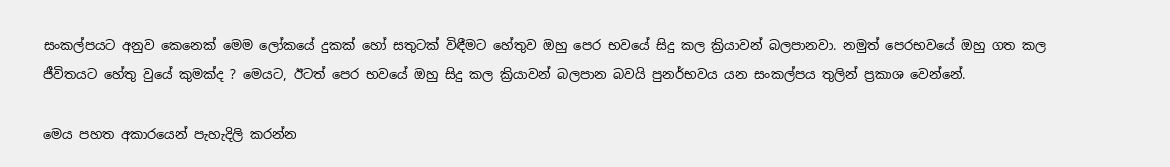සංකල්පයට අනුව කෙනෙක් මෙම ලෝකයේ දුකක් හෝ සතුටක් විඳීමට හේතුව ඔහු පෙර භවයේ සිදු කල ක්‍රියාවන් බලපානවා. නමුත් පෙරභවයේ ඔහු ගත කල ජීවිතයට හේතු වුයේ කුමක්ද ? මෙයට, ඊටත් පෙර භවයේ ඔහු සිදු කල ක්‍රියාවන් බලපාන බවයි පුනර්භවය යන සංකල්පය තුලින් ප්‍රකාශ වෙන්නේ.

මෙය පහත අකාරයෙන් පැහැදිලි කරන්න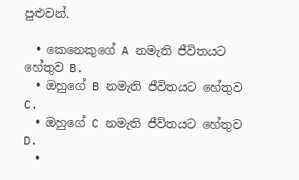පුළුවන්.

  • කෙනෙකුගේ A නමැති ජීවිතයට හේතුව B.
  • ඔහුගේ B නමැති ජීවිතයට හේතුව C.
  • ඔහුගේ C නමැති ජීවිතයට හේතුව D.
  •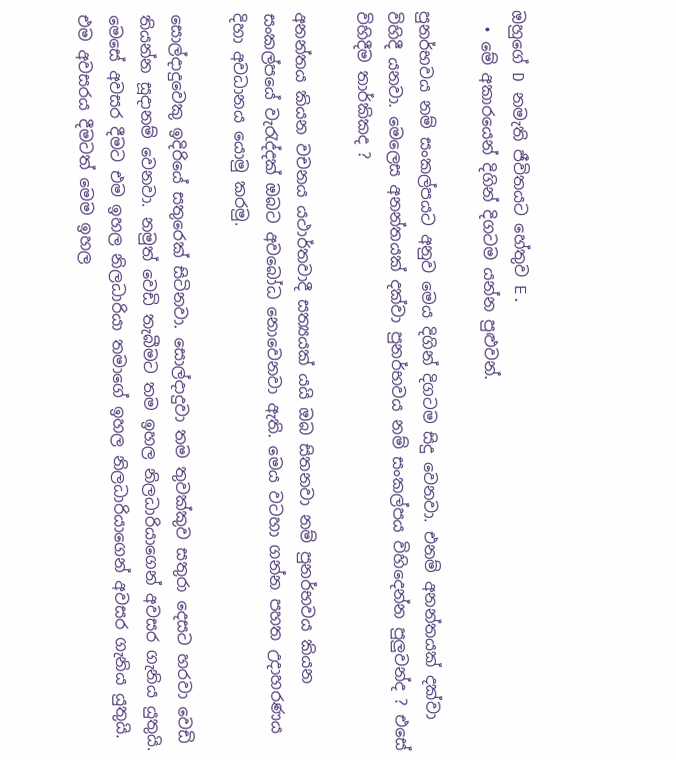ඔහුගේ D නමැති ජීවිතයට හේතුව E.
  • මේ අකාරයෙන් දිගින් දිගටම යන්න පුළුවන්.

පුනර්භවය නම් සංකල්පයට අනුව මෙය දිගින් දිගටම සිදු වෙනවා. එනම් අනන්තයක් දක්වා විහිදී යනවා. මෙලෙස අනන්තයක් දක්වා පුනර්භවය නම් සංකල්පය විහිදෙන්න පුලුවන්ද ? එසේ විහිදීම තාර්කිකද ?

අනන්තය කියන වචනය යථාර්තවාදී සත්‍යයක් යයි ඔබ සිතනවා නම් පුනර්භවය කියන සංකල්පයේ වැරැද්දක් ඔබට අවබෝධ නොවෙනවා ඇති. මෙය වටහා ගන්න පහත උදාහරණය දිහා අවධානය යොමු කරමු.

සොල්දාදුවෙකු ඉදිරියේ සතුරෙක් සිටිනවා. සොල්දාදුවා තම තුවක්කුව සතුරා දෙසට හරවා වෙඩි තියන්න සූදානම් වෙනවා. නමුත් වෙඩි තැබීමට තම ඉහල නිලධාරියාගෙන් අවසර ගැනිය යුතුයි. මෙසේ අවසර දීමට එම ඉහල නිලධාරියා තමාගේ ඉහල නිලධාරියාගෙන් අවසර ගැනිය යුතුයි. එම අවසරය දීමටත් මෙම ඉහල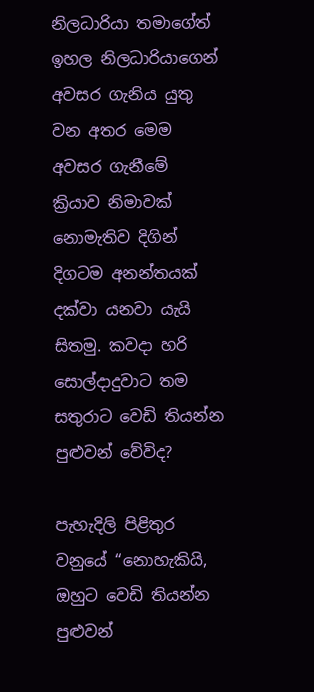නිලධාරියා තමාගේත් ඉහල නිලධාරියාගෙන් අවසර ගැනිය යුතු වන අතර මෙම අවසර ගැනීමේ ක්‍රියාව නිමාවක් නොමැතිව දිගින් දිගටම අනන්තයක් දක්වා යනවා යැයි සිතමු. කවදා හරි සොල්දාදුවාට තම සතුරාට වෙඩි තියන්න පුළුවන් වේවිද?

පැහැදිලි පිළිතුර වනුයේ “නොහැකියි, ඔහුට වෙඩි තියන්න පුළුවන්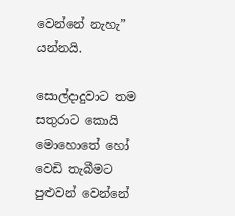වෙන්නේ නැහැ” යන්නයි.

සොල්දාදුවාට තම සතුරාට කොයි මොහොතේ හෝ වෙඩි තැබීමට පුළුවන් වෙන්නේ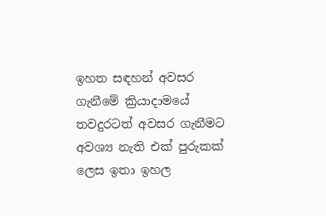ඉහත සඳහන් අවසර ගැනීමේ ක්‍රියාදාමයේ තවදුරටත් අවසර ගැනීමට අවශ්‍ය නැති එක් පුරුකක් ලෙස ඉතා ඉහල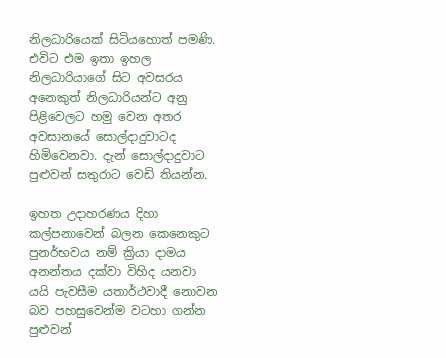නිලධාරියෙක් සිටියහොත් පමණි. එවිට එම ඉතා ඉහල නිලධාරියාගේ සිට අවසරය අනෙකුත් නිලධාරියන්ට අනු පිළිවෙලට හමු වෙන අතර අවසානයේ සොල්දාදුවාටද හිමිවෙනවා. දැන් සොල්දාදුවාට පුළුවන් සතුරාට වෙඩි තියන්න.

ඉහත උදාහරණය දිහා කල්පනාවෙන් බලන කෙනෙකුට පුනර්භවය නම් ක්‍රියා දාමය අනන්තය දක්වා විහිද යනවා යයි පැවසීම යතාර්ථවාදී නොවන බව පහසුවෙන්ම වටහා ගන්න පුළුවන්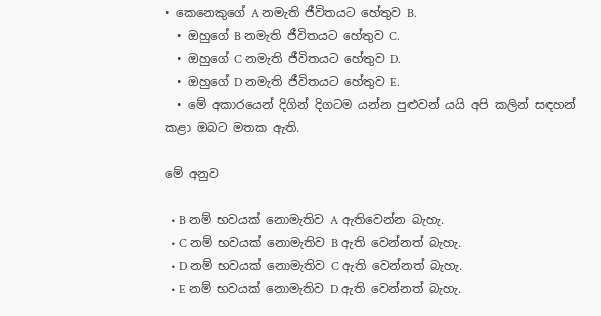• කෙනෙකුගේ A නමැති ජීවිතයට හේතුව B.
  • ඔහුගේ B නමැති ජීවිතයට හේතුව C.
  • ඔහුගේ C නමැති ජීවිතයට හේතුව D.
  • ඔහුගේ D නමැති ජීවිතයට හේතුව E.
  • මේ අකාරයෙන් දිගින් දිගටම යන්න පුළුවන් යයි අපි කලින් සඳහන් කළා ඔබට මතක ඇති.

මේ අනුව

  • B නම් භවයක් නොමැතිව A ඇතිවෙන්න බැහැ.
  • C නම් භවයක් නොමැතිව B ඇති වෙන්නත් බැහැ.
  • D නම් භවයක් නොමැතිව C ඇති වෙන්නත් බැහැ.
  • E නම් භවයක් නොමැතිව D ඇති වෙන්නත් බැහැ.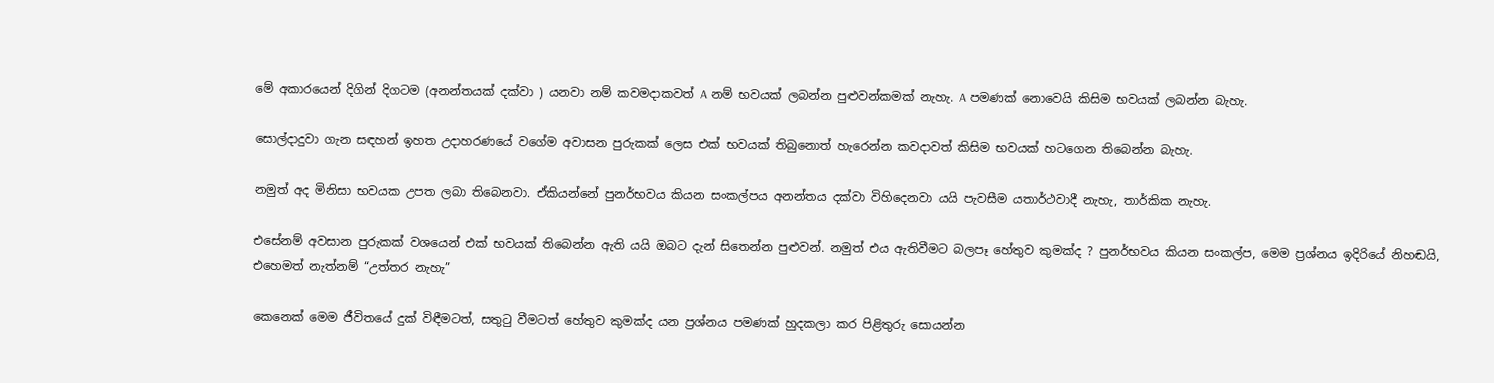මේ අකාරයෙන් දිගින් දිගටම (අනන්තයක් දක්වා ) යනවා නම් කවමදාකවත් A නම් භවයක් ලබන්න පුළුවන්කමක් නැහැ. A පමණක් නොවෙයි කිසිම භවයක් ලබන්න බැහැ.

සොල්දාදුවා ගැන සඳහන් ඉහත උදාහරණයේ වගේම අවාසන පුරුකක් ලෙස එක් භවයක් තිබුනොත් හැරෙන්න කවදාවත් කිසිම භවයක් හටගෙන තිබෙන්න බැහැ.

නමුත් අද මිනිසා භවයක උපත ලබා තිබෙනවා. ඒකියන්නේ පුනර්භවය කියන සංකල්පය අනන්තය දක්වා විහිදෙනවා යයි පැවසීම යතාර්ථවාදී නැහැ, තාර්කික නැහැ.

එසේනම් අවසාන පුරුකක් වශයෙන් එක් භවයක් තිබෙන්න ඇති යයි ඔබට දැන් සිතෙන්න පුළුවන්. නමුත් එය ඇතිවීමට බලපෑ හේතුව කුමක්ද ? පුනර්භවය කියන සංකල්ප, මෙම ප්‍රශ්නය ඉදිරියේ නිහඬයි, එහෙමත් නැත්නම් “උත්තර නැහැ”

කෙනෙක් මෙම ජීවිතයේ දුක් විඳීමටත්, සතුටු වීමටත් හේතුව කුමක්ද යන ප්‍රශ්නය පමණක් හුදකලා කර පිළිතුරු සොයන්න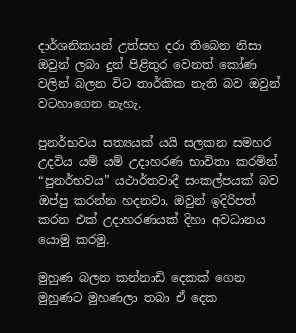දාර්ශනිකයන් උත්සහ දරා තිබෙන නිසා ඔවුන් ලබා දුන් පිළිතුර වෙනත් කෝණ වලින් බලන විට තාර්කික නැති බව ඔවුන් වටහාගෙන නැහැ.

පුනර්භවය සත්‍යයක් යයි සලකන සමහර උදවිය යම් යම් උදාහරණ භාවිතා කරමින් “පුනර්භවය” යථාර්තවාදී සංකල්පයක් බව ඔප්පු කරන්න හදනවා. ඔවුන් ඉදිරිපත් කරන එක් උදාහරණයක් දිහා අවධානය යොමු කරමු.

මුහුණ බලන කන්නාඩි දෙකක් ගෙන මුහුණට මුහණලා තබා ඒ දෙක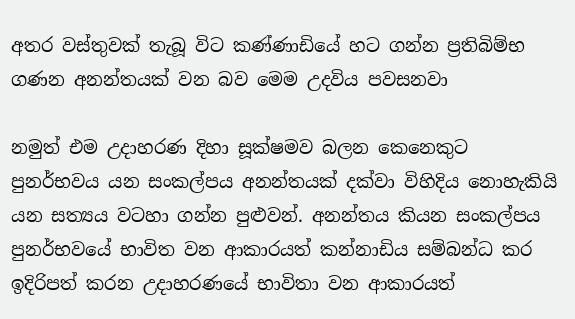අතර වස්තුවක් තැබූ විට කණ්ණාඩියේ හට ගන්න ප්‍රතිබිම්භ ගණන අනන්තයක් වන බව මෙම උදවිය පවසනවා

නමුත් එම උදාහරණ දිහා සූක්ෂමව බලන කෙනෙකුට පුනර්භවය යන සංකල්පය අනන්තයක් දක්වා විහිදිය නොහැකියි යන සත්‍යය වටහා ගන්න පුළුවන්. අනන්තය කියන සංකල්පය පුනර්භවයේ භාවිත වන ආකාරයත් කන්නාඩිය සම්බන්ධ කර ඉදිරිපත් කරන උදාහරණයේ භාවිතා වන ආකාරයත්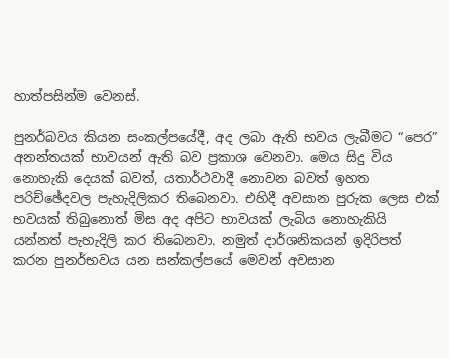හාත්පසින්ම වෙනස්.

පුනර්බවය කියන සංකල්පයේදී, අද ලබා ඇති භවය ලැබීමට “පෙර” අනන්තයක් භාවයන් ඇති බව ප්‍රකාශ වෙනවා. මෙය සිදු විය නොහැකි දෙයක් බවත්, යතාර්ථවාදී නොවන බවත් ඉහත පරිච්ඡේදවල පැහැදිලිකර තිබෙනවා. එහිදී අවසාන පුරුක ලෙස එක් භවයක් තිබුනොත් මිස අද අපිට භාවයක් ලැබිය නොහැකියි යන්නත් පැහැදිලි කර තිබෙනවා. නමුත් දාර්ශනිකයන් ඉදිරිපත් කරන පුනර්භවය යන සන්කල්පයේ මෙවන් අවසාන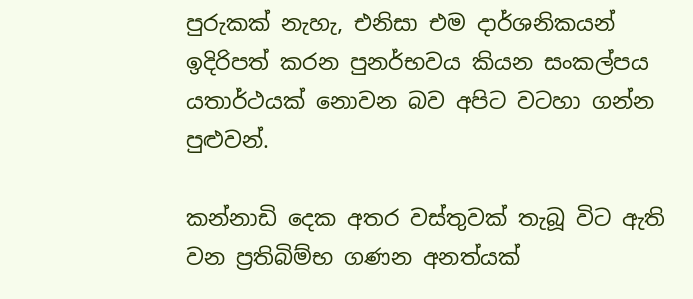පුරුකක් නැහැ, එනිසා එම දාර්ශනිකයන් ඉදිරිපත් කරන පුනර්භවය කියන සංකල්පය යතාර්ථයක් නොවන බව අපිට වටහා ගන්න පුළුවන්.

කන්නාඩි දෙක අතර වස්තුවක් තැබූ විට ඇති වන ප්‍රතිබිම්භ ගණන අනත්යක්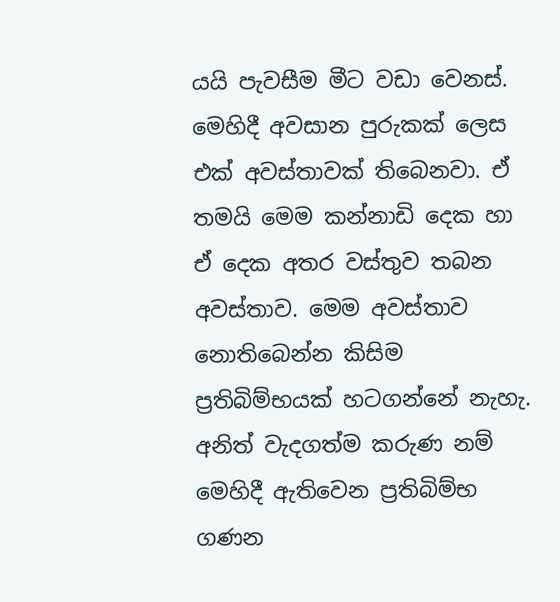යයි පැවසීම මීට වඩා වෙනස්. මෙහිදී අවසාන පුරුකක් ලෙස එක් අවස්තාවක් තිබෙනවා. ඒ තමයි මෙම කන්නාඩි දෙක හා ඒ දෙක අතර වස්තුව තබන අවස්තාව. මෙම අවස්තාව නොතිබෙන්න කිසිම ප්‍රතිබිම්භයක් හටගන්නේ නැහැ. අනිත් වැදගත්ම කරුණ නම් මෙහිදී ඇතිවෙන ප්‍රතිබිම්භ ගණන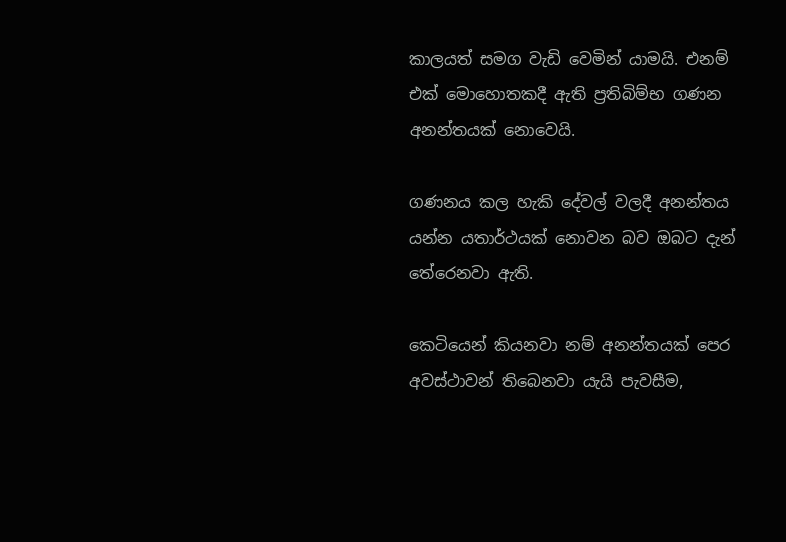කාලයත් සමග වැඩි වෙමින් යාමයි. එනම් එක් මොහොතකදී ඇති ප්‍රතිබිම්භ ගණන අනන්තයක් නොවෙයි.

ගණනය කල හැකි දේවල් වලදී අනන්තය යන්න යතාර්ථයක් නොවන බව ඔබට දැන් තේරෙනවා ඇති.

කෙටියෙන් කියනවා නම් අනන්තයක් පෙර අවස්ථාවන් තිබෙනවා යැයි පැවසීම,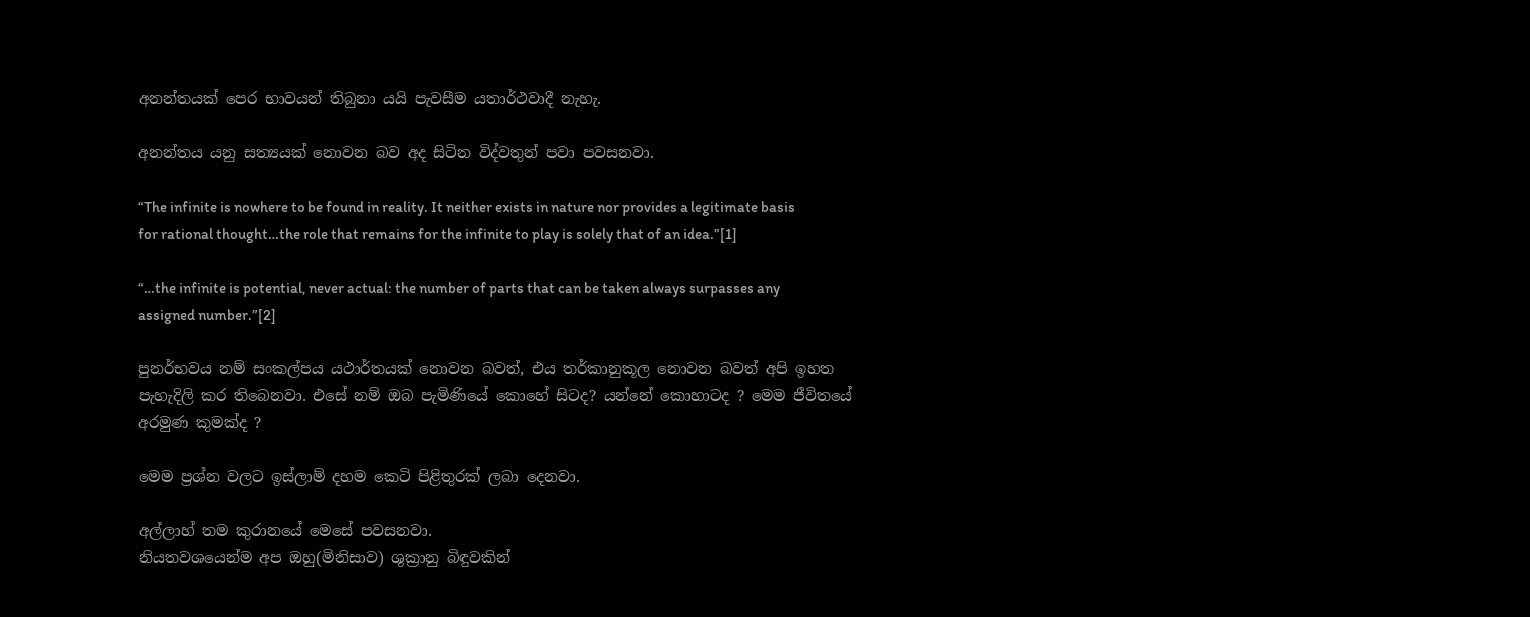අනන්තයක් පෙර භාවයන් තිබුනා යයි පැවසීම යතාර්ථවාදී නැහැ.

අනන්තය යනු සත්‍යයක් නොවන බව අද සිටින විද්වතුන් පවා පවසනවා.

“The infinite is nowhere to be found in reality. It neither exists in nature nor provides a legitimate basis for rational thought…the role that remains for the infinite to play is solely that of an idea.”[1]

“…the infinite is potential, never actual: the number of parts that can be taken always surpasses any assigned number.”[2]

පුනර්භවය නම් සංකල්පය යථාර්තයක් නොවන බවත්, එය තර්කානුකූල නොවන බවත් අපි ඉහත පැහැදිලි කර තිබෙනවා. එසේ නම් ඔබ පැමිණියේ කොහේ සිටද? යන්නේ කොහාටද ? මෙම ජීවිතයේ අරමුණ කුමක්ද ?

මෙම ප්‍රශ්න වලට ඉස්ලාම් දහම කෙටි පිළිතුරක් ලබා දෙනවා.

අල්ලාහ් තම කුරානයේ මෙසේ පවසනවා.
නියතවශයෙන්ම අප ඔහු(මිනිසාව) ශුක්‍රානු බිඳුවකින්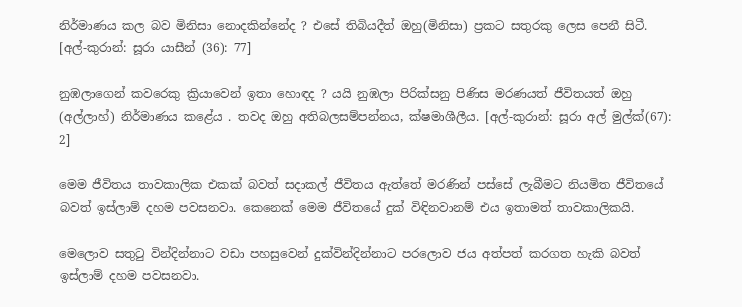නිර්මාණය කල බව මිනිසා නොදකින්නේද ? එසේ තිබියදීත් ඔහු(මිනිසා) ප්‍රකට සතුරකු ලෙස පෙනී සිටී. [අල්-කුරාන්: සූරා යාසීන් (36): 77]

නුඹලාගෙන් කවරෙකු ක්‍රියාවෙන් ඉතා හොඳද ? යයි නුඹලා පිරික්සනු පිණිස මරණයත් ජීවිතයත් ඔහු (අල්ලාහ්) නිර්මාණය කළේය . තවද ඔහු අතිබලසම්පන්නය, ක්ෂමාශීලීය. [අල්-කුරාන්: සූරා අල් මුල්ක්(67): 2]

මෙම ජීවිතය තාවකාලික එකක් බවත් සදාකල් ජීවිතය ඇත්තේ මරණින් පස්සේ ලැබීමට නියමිත ජීවිතයේ බවත් ඉස්ලාම් දහම පවසනවා. කෙනෙක් මෙම ජීවිතයේ දුක් විඳිනවානම් එය ඉතාමත් තාවකාලිකයි.

මෙලොව සතුටු වින්දින්නාට වඩා පහසුවෙන් දුක්වින්දින්නාට පරලොව ජය අත්පත් කරගත හැකි බවත් ඉස්ලාම් දහම පවසනවා.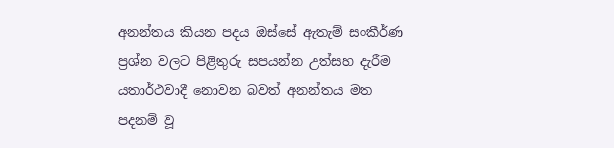අනන්තය කියන පදය ඔස්සේ ඇතැම් සංකීර්ණ ප්‍රශ්න වලට පිළිතුරු සපයන්න උත්සහ දැරීම යතාර්ථවාදී නොවන බවත් අනන්තය මත පදනම් වූ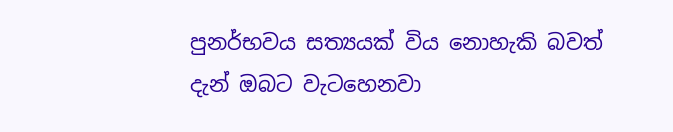පුනර්භවය සත්‍යයක් විය නොහැකි බවත් දැන් ඔබට වැටහෙනවා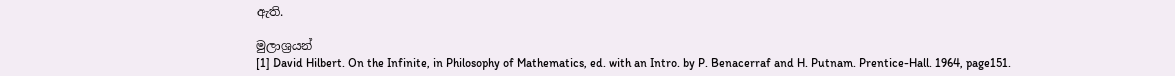ඇති.

මුලාශ්‍රයන්
[1] David Hilbert. On the Infinite, in Philosophy of Mathematics, ed. with an Intro. by P. Benacerraf and H. Putnam. Prentice-Hall. 1964, page151.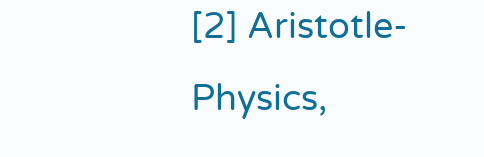[2] Aristotle-Physics,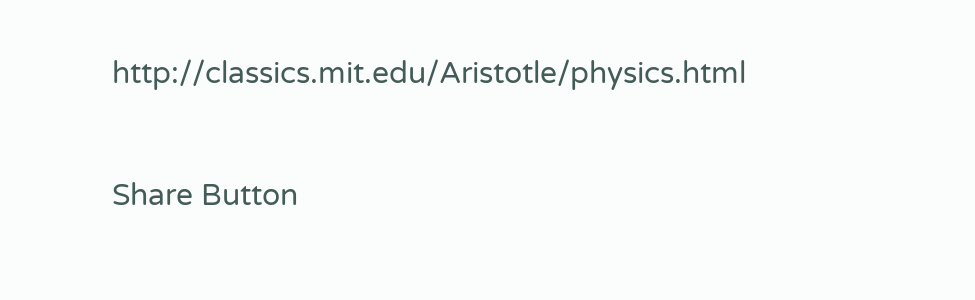http://classics.mit.edu/Aristotle/physics.html

Share Button